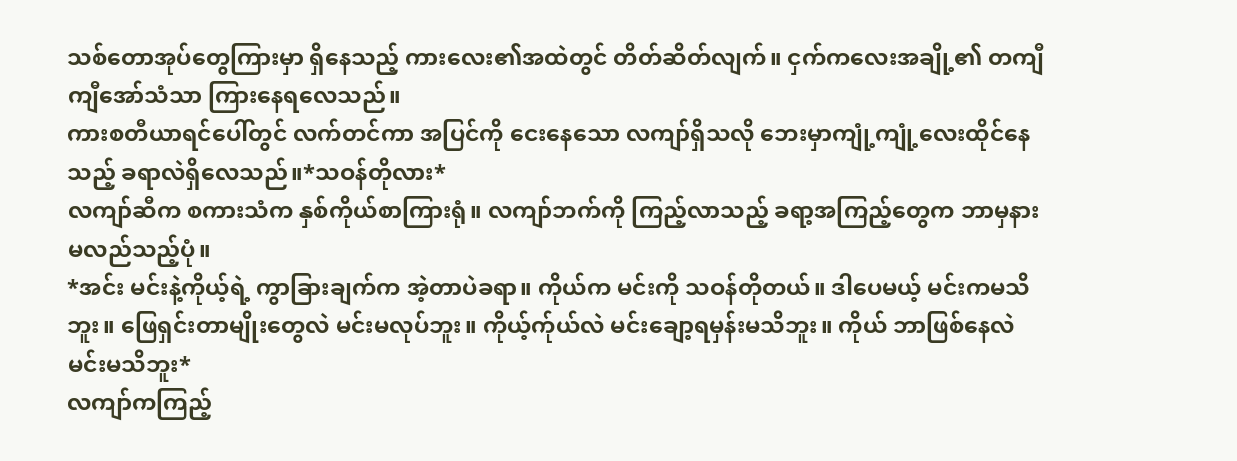သစ်တောအုပ်တွေကြားမှာ ရှိနေသည့် ကားလေး၏အထဲတွင် တိတ်ဆိတ်လျက်။ ငှက်ကလေးအချို့၏ တကျီကျီအော်သံသာ ကြားနေရလေသည်။
ကားစတီယာရင်ပေါ်တွင် လက်တင်ကာ အပြင်ကို ငေးနေသော လကျာ်ရှိသလို ဘေးမှာကျုံ့ကျုံ့လေးထိုင်နေသည့် ခရာလဲရှိလေသည်။*သဝန်တိုလား*
လကျာ်ဆီက စကားသံက နှစ်ကိုယ်စာကြားရုံ။ လကျာ်ဘက်ကို ကြည့်လာသည့် ခရာ့အကြည့်တွေက ဘာမှနားမလည်သည့်ပုံ။
*အင်း မင်းနဲ့ကိုယ့်ရဲ့ ကွာခြားချက်က အဲ့တာပဲခရာ။ ကိုယ်က မင်းကို သဝန်တိုတယ်။ ဒါပေမယ့် မင်းကမသိဘူး။ ဖြေရှင်းတာမျိုးတွေလဲ မင်းမလုပ်ဘူး။ ကိုယ့်က်ုယ်လဲ မင်းချော့ရမှန်းမသိဘူး။ ကိုယ် ဘာဖြစ်နေလဲ မင်းမသိဘူး*
လကျာ်ကကြည့်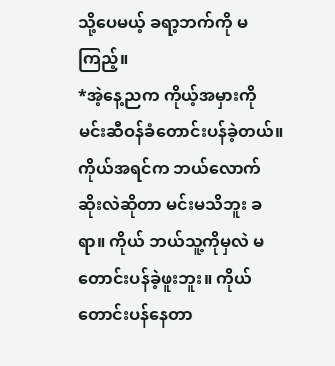သို့ပေမယ့် ခရာ့ဘက်ကို မကြည့်။
*အဲ့နေ့ညက ကိုယ့်အမှားကို မင်းဆီဝန်ခံတောင်းပန်ခဲ့တယ်။ ကိုယ်အရင်က ဘယ်လောက်ဆိုးလဲဆိုတာ မင်းမသိဘူး ခရာ။ ကိုယ် ဘယ်သူ့ကိုမှလဲ မတောင်းပန်ခဲ့ဖူးဘူး။ ကိုယ်တောင်းပန်နေတာ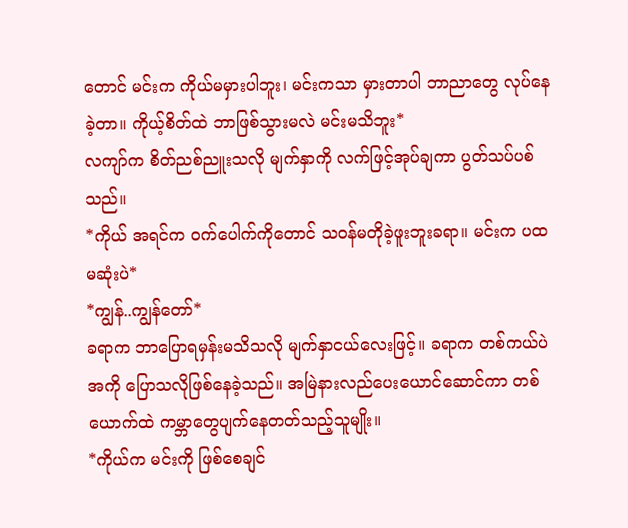တောင် မင်းက ကိုယ်မမှားပါဘူး၊ မင်းကသာ မှားတာပါ ဘာညာတွေ လုပ်နေခဲ့တာ။ ကိုယ့်စိတ်ထဲ ဘာဖြစ်သွားမလဲ မင်းမသိဘူး*
လကျာ်က စိတ်ညစ်ညူးသလို မျက်နှာကို လက်ဖြင့်အုပ်ချကာ ပွတ်သပ်ပစ်သည်။
*ကိုယ် အရင်က ဝက်ပေါက်ကိုတောင် သဝန်မတိုခဲ့ဖူးဘူးခရာ။ မင်းက ပထမဆုံးပဲ*
*ကျွန်..ကျွန်တော်*
ခရာက ဘာပြောရမှန်းမသိသလို မျက်နှာငယ်လေးဖြင့်။ ခရာက တစ်ကယ်ပဲ အကို ပြောသလိုဖြစ်နေခဲ့သည်။ အမြဲနားလည်ပေးယောင်ဆောင်ကာ တစ်ယောက်ထဲ ကမ္ဘာတွေပျက်နေတတ်သည့်သူမျိုး။
*ကိုယ်က မင်းကို ဖြစ်စေချင်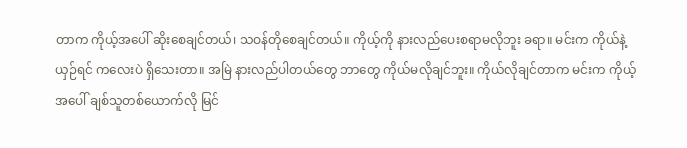တာက ကိုယ့်အပေါ် ဆိုးစေချင်တယ်၊ သဝန်တိုစေချင်တယ်။ ကိုယ့်ကို နားလည်ပေးစရာမလိုဘူး ခရာ။ မင်းက ကိုယ်နဲ့ယှဉ်ရင် ကလေးပဲ ရှိသေးတာ။ အမြဲ နားလည်ပါတယ်တွေ ဘာတွေ ကိုယ်မလိုချင်ဘူး။ ကိုယ်လိုချင်တာက မင်းက ကိုယ့်အပေါ် ချစ်သူတစ်ယောက်လို မြင်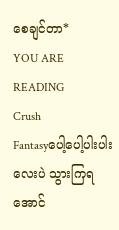စေချင်တာ*
YOU ARE READING
Crush
Fantasyပေါ့ပေါ့ပါးပါးလေးပဲ သွားကြရအောင်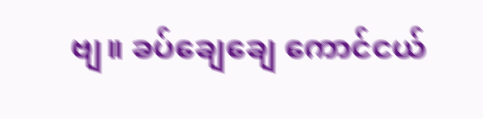ဗျ။ ခပ်ချေချေ ကောင်ငယ်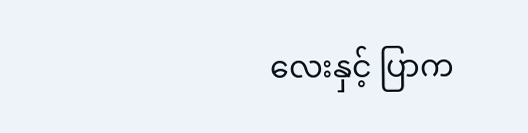လေးနှင့် ပြာက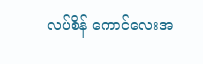လပ်စိန် ကောင်လေးအ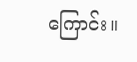ကြောင်း။